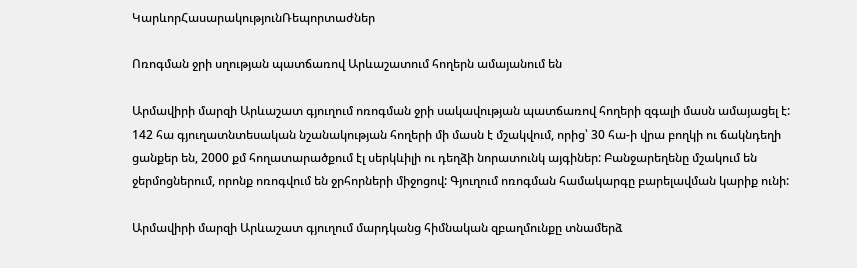ԿարևորՀասարակությունՌեպորտաժներ

Ոռոգման ջրի սղության պատճառով Արևաշատում հողերն ամայանում են

Արմավիրի մարզի Արևաշատ գյուղում ոռոգման ջրի սակավության պատճառով հողերի զգալի մասն ամայացել է: 142 հա գյուղատնտեսական նշանակության հողերի մի մասն է մշակվում, որից՝ 30 հա-ի վրա բողկի ու ճակնդեղի ցանքեր են, 2000 քմ հողատարածքում էլ սերկևիլի ու դեղձի նորատունկ այգիներ: Բանջարեղենը մշակում են ջերմոցներում, որոնք ոռոգվում են ջրհորների միջոցով: Գյուղում ոռոգման համակարգը բարելավման կարիք ունի:

Արմավիրի մարզի Արևաշատ գյուղում մարդկանց հիմնական զբաղմունքը տնամերձ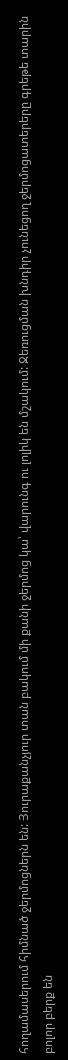հողամասերում հիմնած ջերմոցներն են: Յուրաքանչյուր տան բակում մի քանի ջերմոց կա՝ վարունգ ու լոլիկ են մշակում: Ջեռուցման խնդիր չունեցող ջերմոցատերերը գրեթե տարին բոլոր բերք են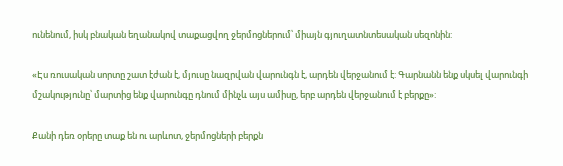ունենում, իսկ բնական եղանակով տաքացվող ջերմոցներում՝ միայն գյուղատնտեսական սեզոնին:

«Էս ռուսական սորտը շատ էժան է, մյուսը նազրվան վարունգն է, արդեն վերջանում է: Գարնանն ենք սկսել վարունգի մշակությունը՝ մարտից ենք վարունգը դնում մինչև այս ամիսը, երբ արդեն վերջանում է բերքը»:

Քանի դեռ օրերը տաք են ու արևոտ, ջերմոցների բերքն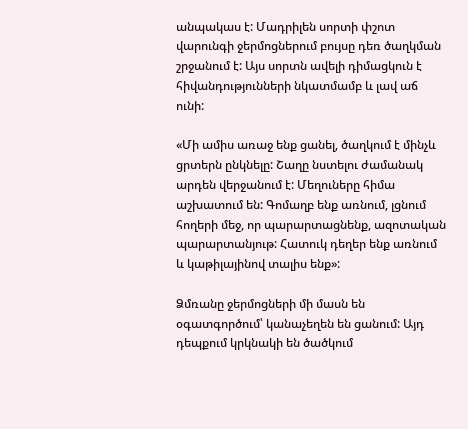անպակաս է: Մադրիլեն սորտի փշոտ վարունգի ջերմոցներում բույսը դեռ ծաղկման շրջանում է: Այս սորտն ավելի դիմացկուն է հիվանդությունների նկատմամբ և լավ աճ ունի:

«Մի ամիս առաջ ենք ցանել, ծաղկում է մինչև ցրտերն ընկնելը: Շաղը նստելու ժամանակ արդեն վերջանում է: Մեղուները հիմա աշխատում են: Գոմաղբ ենք առնում, լցնում հողերի մեջ, որ պարարտացնենք, ազոտական պարարտանյութ: Հատուկ դեղեր ենք առնում և կաթիլայինով տալիս ենք»:

Ձմռանը ջերմոցների մի մասն են օգատգործում՝ կանաչեղեն են ցանում: Այդ դեպքում կրկնակի են ծածկում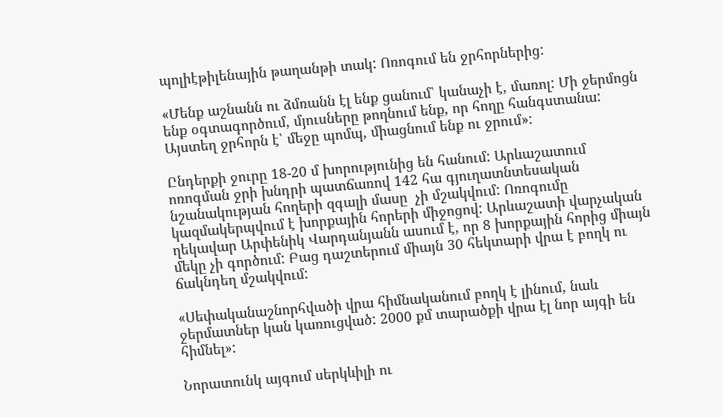պոլիէթիլենային թաղանթի տակ: Ոռոգում են ջրհորներից:

«Մենք աշնանն ու ձմռանն էլ ենք ցանում՝ կանաչի է, մառոլ: Մի ջերմոցն ենք օգտագործում, մյուսները թողնում ենք, որ հողը հանգստանա: Այստեղ ջրհորն է՝ մեջը պոմպ, միացնում ենք ու ջրում»:

Ընդերքի ջուրը 18-20 մ խորությունից են հանում: Արևաշատում ոռոգման ջրի խնդրի պատճառով 142 հա գյուղատնտեսական նշանակության հողերի զգալի մասը  չի մշակվում: Ոռոգումը կազմակերպվում է խորքային հորերի միջոցով: Արևաշատի վարչական ղեկավար Արփենիկ Վարդանյանն ասում է, որ 8 խորքային հորից միայն մեկը չի գործում: Բաց դաշտերում միայն 30 հեկտարի վրա է բողկ ու ճակնդեղ մշակվում:

«Սեփականաշնորհվածի վրա հիմնականում բողկ է լինում, նաև ջերմատներ կան կառուցված: 2000 քմ տարածքի վրա էլ նոր այգի են հիմնել»:

Նորատունկ այգում սերկևիլի ու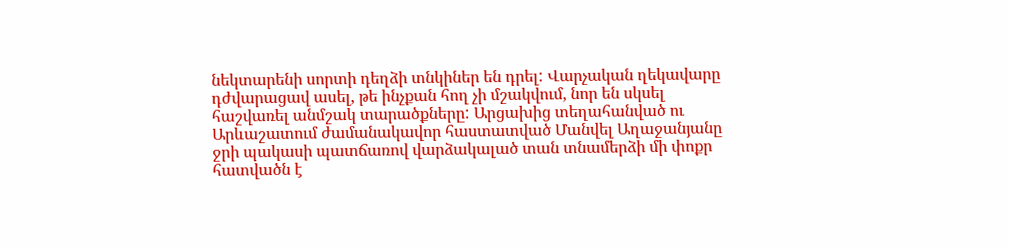նեկտարենի սորտի դեղձի տնկիներ են դրել: Վարչական ղեկավարը դժվարացավ ասել, թե ինչքան հող չի մշակվում, նոր են սկսել հաշվառել անմշակ տարածքները: Արցախից տեղահանված ու Արևաշատում ժամանակավոր հաստատված Մանվել Աղաջանյանը ջրի պակասի պատճառով վարձակալած տան տնամերձի մի փոքր հատվածն է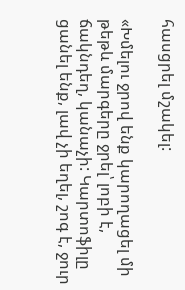հասցրել մշակել:

«Խմելու ջրով ենք կարողացել մի թեթև մարգերը ջրել՝ լոբի է, ճակնդեղ, կանաչի: Կարտոֆիլը ցանել ենք, լավ չի եղել, շոգ է, ջուր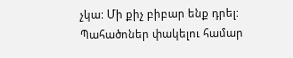չկա: Մի քիչ բիբար ենք դրել: Պահածոներ փակելու համար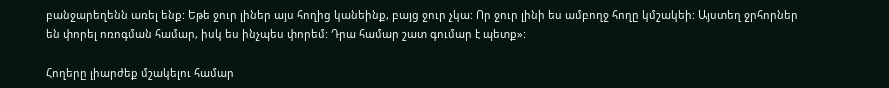բանջարեղենն առել ենք: Եթե ջուր լիներ այս հողից կանեինք, բայց ջուր չկա: Որ ջուր լինի ես ամբողջ հողը կմշակեի: Այստեղ ջրհորներ են փորել ոռոգման համար, իսկ ես ինչպես փորեմ: Դրա համար շատ գումար է պետք»:

Հողերը լիարժեք մշակելու համար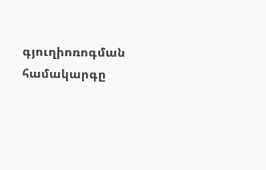գյուղիոռոգման համակարգը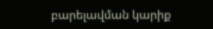բարելավման կարիք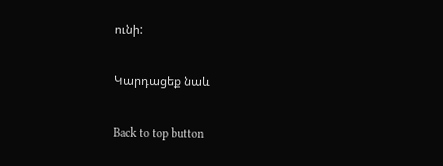ունի:

Կարդացեք նաև

Back to top button